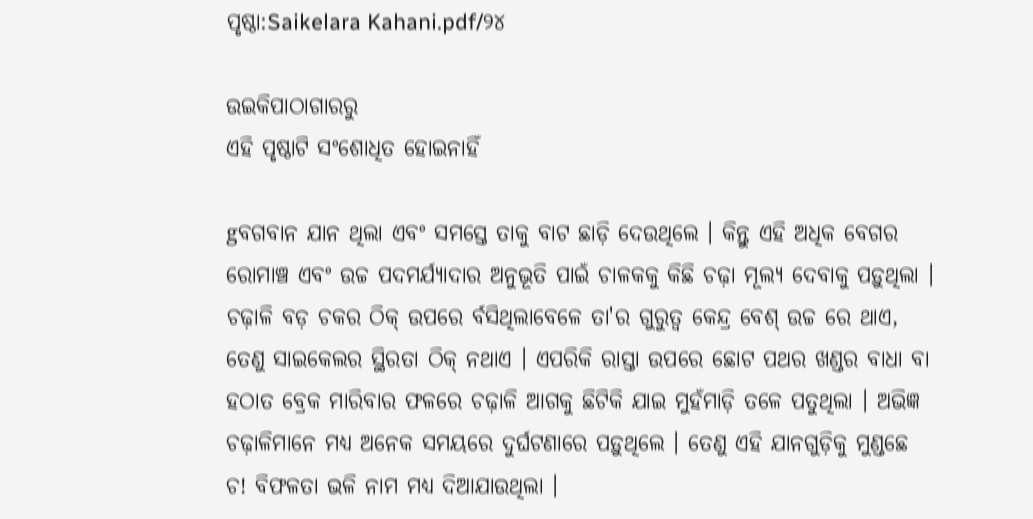ପୃଷ୍ଠା:Saikelara Kahani.pdf/୨୪

ଉଇକିପାଠାଗାର‌ରୁ
ଏହି ପୃଷ୍ଠାଟି ସଂଶୋଧିତ ହୋଇନାହିଁ

gବଗବାନ ଯାନ ଥିଲା ଏବଂ ସମସ୍ତେ ତାକୁ ବାଟ ଛାଡ଼ି ଦେଉଥିଲେ । କିନ୍ତୁ ଏହି ଅଧିକ ବେଗର ରୋମାଞ୍ଚ ଏବଂ ଉଚ୍ଚ ପଦମର୍ଯ୍ୟାଦାର ଅନୁଭୂତି ପାଇଁ ଚାଳକକୁ କିଛି ଚଢ଼ା ମୂଲ୍ୟ ଦେବାକୁ ପଡ଼ୁଥିଲା । ଚଢ଼ାଳି ବଡ଼ ଚକର ଠିକ୍ ଉପରେ ର୍ବସିଥିଲାବେଳେ ତା'ର ଗୁରୁତ୍ୱ କେନ୍ଦ୍ର ବେଶ୍ ଉଚ୍ଚ ରେ ଥାଏ, ତେଣୁ ସାଇକେଲର ସ୍ଥିରତା ଠିକ୍ ନଥାଏ । ଏପରିକି ରାସ୍ତା ଉପରେ ଛୋଟ ପଥର ଖଣ୍ଡର ବାଧା ବା ହଠାତ ବ୍ରେକ ମାରିବାର ଫଳରେ ଚଢ଼ାଳି ଆଗକୁ ଛିଟିକି ଯାଇ ମୁହଁମାଡ଼ି ତଳେ ପତୁଥିଲା । ଅଭିଜ୍ଞ ଚଢ଼ାଳିମାନେ ମଧ୍ୟ ଅନେକ ସମୟରେ ଦୁର୍ଘଟଣାରେ ପଡ଼ୁଥିଲେ । ତେଣୁ ଏହି ଯାନଗୁଡ଼ିକୁ ମୁଣ୍ଡଛେ ଚ! ବିଫଳତା ଭଳି ନାମ ମଧ୍ୟ ଦିଆଯାଉଥିଲା ।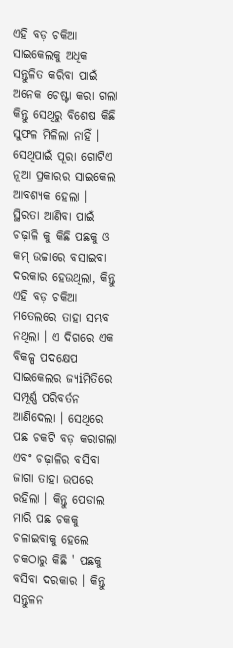ଏହି ବଡ଼ ଚକିଆ ସାଇକେଲକୁ ଅଧିକ ସନ୍ତୁଳିତ କରିବା ପାଇଁ ଅନେକ ଚେଷ୍ଟା କରା ଗଲା କିନ୍ତୁ ସେଥିରୁ ବିଶେଷ କିଛି ସୁଫଳ ମିଳିଲା ନାହିଁ । ସେଥିପାଇଁ ପୂରା ଗୋଟିଏ ନୂଆ ପ୍ରକାରର ସାଇକେଲ ଆବଶ୍ୟକ ହେଲା । ସ୍ଥିରତା ଆଣିବା ପାଇଁ ଚଢ଼ାଳି କୁ କିଛି ପଛକୁ ଓ କମ୍ ଉଚ୍ଚାରେ ବସାଇବା ଦରକାର ହେଉଥିଲା, କିନ୍ତୁ ଏହି ବଡ଼ ଚକିଆ ମତେଲରେ ତାହା ସମ୍ଭବ ନଥିଲା । ଏ ଦିଗରେ ଏକ ବିକଳ୍ପ ପଦକ୍ଷେପ ସାଇକେଲର ଜ୍ୟiମିତିରେ ସମ୍ପୂର୍ଣ୍ଣ ପରିବର୍ତନ ଆଣିଦେଲା । ସେଥିରେ ପଛ ଚକଟି ବଡ଼ କରାଗଲା ଏବଂ ଚଢ଼ାଳିର ବସିବା ଜାଗା ତାହା ଉପରେ ରହିଲା । କିନ୍ତୁ ପେଡାଲ ମାରି ପଛ ଚକକୁ ଚଳାଇବାକୁ ହେଲେ ଚକଠାରୁ କିଛି ' ପଛକୁ ବସିବା ଦରକାର । କିନ୍ତୁ ସନ୍ତୁଳନ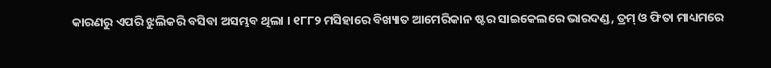କାରଣରୁ ଏପରି ଝୁଲିକରି ବସିବା ଅସମ୍ଭବ ଥିଲା । ୧୮୮୨ ମସିହାରେ ବିଖ୍ୟାତ ଆମେରିକାନ ଷ୍ଟର ସାଇକେଲରେ ଭାରଦଣ୍ଡ, ତ୍ରମ୍ ଓ ଫିତା ମାଧ୍ୟମରେ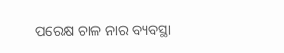ପରେକ୍ଷ ଚାଳ ନାର ବ୍ୟବସ୍ଥା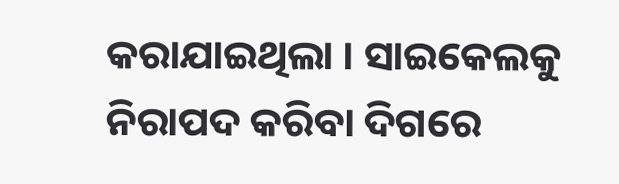କରାଯାଇଥିଲା । ସାଇକେଲକୁ ନିରାପଦ କରିବା ଦିଗରେ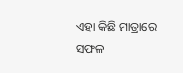ଏହା କିଛି ମାତ୍ରାରେ ସଫଳ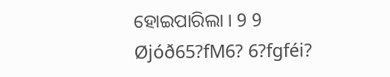ହୋଇପାରିଲା । 9 9 Øjóð65?fM6? 6?fgféi?